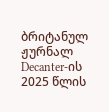ბრიტანულ ჟურნალ Decanter-ის 2025 წლის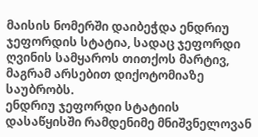მაისის ნომერში დაიბეჭდა ენდრიუ ჯეფორდის სტატია, სადაც ჯეფორდი ღვინის სამყაროს თითქოს მარტივ, მაგრამ არსებით დიქოტომიაზე საუბრობს.
ენდრიუ ჯეფორდი სტატიის დასაწყისში რამდენიმე მნიშვნელოვან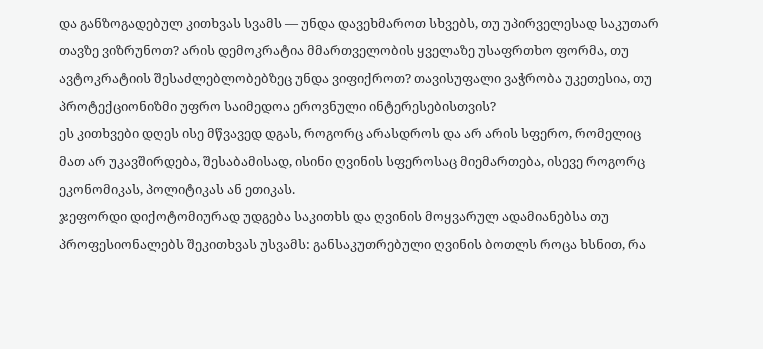და განზოგადებულ კითხვას სვამს — უნდა დავეხმაროთ სხვებს, თუ უპირველესად საკუთარ თავზე ვიზრუნოთ? არის დემოკრატია მმართველობის ყველაზე უსაფრთხო ფორმა, თუ ავტოკრატიის შესაძლებლობებზეც უნდა ვიფიქროთ? თავისუფალი ვაჭრობა უკეთესია, თუ პროტექციონიზმი უფრო საიმედოა ეროვნული ინტერესებისთვის?
ეს კითხვები დღეს ისე მწვავედ დგას, როგორც არასდროს და არ არის სფერო, რომელიც მათ არ უკავშირდება, შესაბამისად, ისინი ღვინის სფეროსაც მიემართება, ისევე როგორც ეკონომიკას, პოლიტიკას ან ეთიკას.
ჯეფორდი დიქოტომიურად უდგება საკითხს და ღვინის მოყვარულ ადამიანებსა თუ პროფესიონალებს შეკითხვას უსვამს: განსაკუთრებული ღვინის ბოთლს როცა ხსნით, რა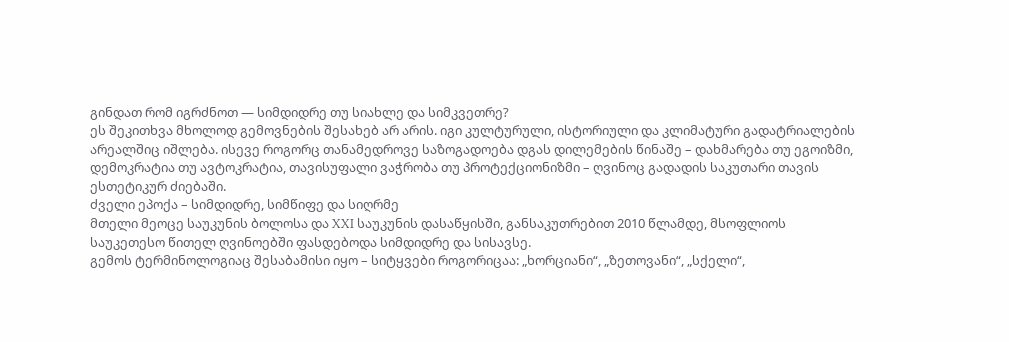გინდათ რომ იგრძნოთ — სიმდიდრე თუ სიახლე და სიმკვეთრე?
ეს შეკითხვა მხოლოდ გემოვნების შესახებ არ არის. იგი კულტურული, ისტორიული და კლიმატური გადატრიალების არეალშიც იშლება. ისევე როგორც თანამედროვე საზოგადოება დგას დილემების წინაშე – დახმარება თუ ეგოიზმი, დემოკრატია თუ ავტოკრატია, თავისუფალი ვაჭრობა თუ პროტექციონიზმი – ღვინოც გადადის საკუთარი თავის ესთეტიკურ ძიებაში.
ძველი ეპოქა – სიმდიდრე, სიმწიფე და სიღრმე
მთელი მეოცე საუკუნის ბოლოსა და XXI საუკუნის დასაწყისში, განსაკუთრებით 2010 წლამდე, მსოფლიოს საუკეთესო წითელ ღვინოებში ფასდებოდა სიმდიდრე და სისავსე.
გემოს ტერმინოლოგიაც შესაბამისი იყო – სიტყვები როგორიცაა: „ხორციანი“, „ზეთოვანი“, „სქელი“,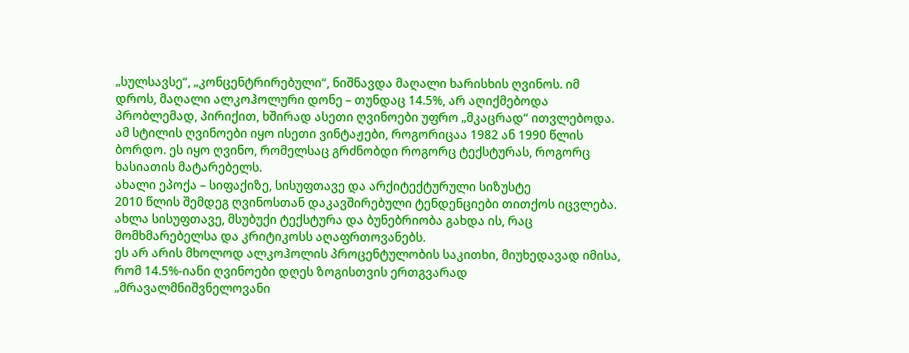„სულსავსე“, „კონცენტრირებული“, ნიშნავდა მაღალი ხარისხის ღვინოს. იმ დროს, მაღალი ალკოჰოლური დონე – თუნდაც 14.5%, არ აღიქმებოდა პრობლემად, პირიქით, ხშირად ასეთი ღვინოები უფრო „მკაცრად“ ითვლებოდა.
ამ სტილის ღვინოები იყო ისეთი ვინტაჟები, როგორიცაა 1982 ან 1990 წლის ბორდო. ეს იყო ღვინო, რომელსაც გრძნობდი როგორც ტექსტურას, როგორც ხასიათის მატარებელს.
ახალი ეპოქა – სიფაქიზე, სისუფთავე და არქიტექტურული სიზუსტე
2010 წლის შემდეგ ღვინოსთან დაკავშირებული ტენდენციები თითქოს იცვლება. ახლა სისუფთავე, მსუბუქი ტექსტურა და ბუნებრიობა გახდა ის, რაც მომხმარებელსა და კრიტიკოსს აღაფრთოვანებს.
ეს არ არის მხოლოდ ალკოჰოლის პროცენტულობის საკითხი, მიუხედავად იმისა, რომ 14.5%-იანი ღვინოები დღეს ზოგისთვის ერთგვარად „მრავალმნიშვნელოვანი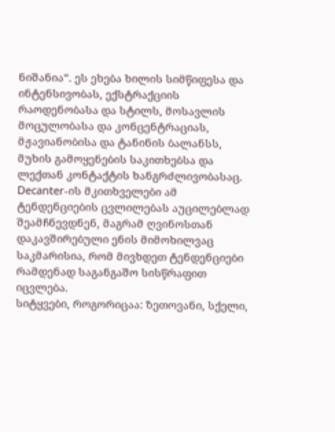ნიშანია“. ეს ეხება ხილის სიმწიფესა და ინტენსივობას, ექსტრაქციის რაოდენობასა და სტილს, მოსავლის მოცულობასა და კონცენტრაციას, მჟავიანობისა და ტანინის ბალანსს, მუხის გამოყენების საკითხებსა და ლექთან კონტაქტის ხანგრძლივობასაც.
Decanter-ის მკითხველები ამ ტენდენციების ცვლილებას აუცილებლად შეამჩნევდნენ, მაგრამ ღვინოსთან დაკავშირებული ენის მიმოხილვაც საკმარისია, რომ მივხდეთ ტენდენციები რამდენად საგანგაშო სისწრაფით იცვლება.
სიტყვები, როგორიცაა: ზეთოვანი, სქელი,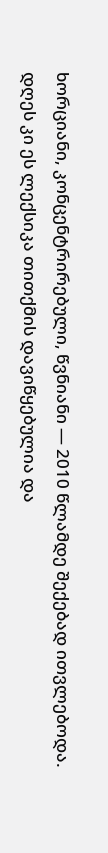ხორციანი, კონცენტრირებული, წვნიანი — 2010 წლამდე შექებად ითვლებოდა. დღეს კი ეს ლექსიკა თითქმის დავიწყებულია და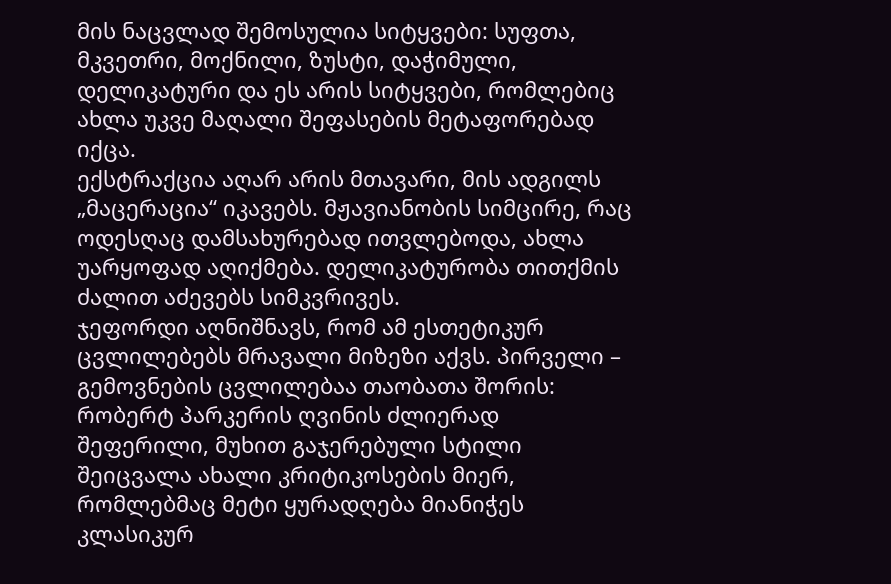მის ნაცვლად შემოსულია სიტყვები: სუფთა, მკვეთრი, მოქნილი, ზუსტი, დაჭიმული, დელიკატური და ეს არის სიტყვები, რომლებიც ახლა უკვე მაღალი შეფასების მეტაფორებად იქცა.
ექსტრაქცია აღარ არის მთავარი, მის ადგილს „მაცერაცია“ იკავებს. მჟავიანობის სიმცირე, რაც ოდესღაც დამსახურებად ითვლებოდა, ახლა უარყოფად აღიქმება. დელიკატურობა თითქმის ძალით აძევებს სიმკვრივეს.
ჯეფორდი აღნიშნავს, რომ ამ ესთეტიკურ ცვლილებებს მრავალი მიზეზი აქვს. პირველი – გემოვნების ცვლილებაა თაობათა შორის: რობერტ პარკერის ღვინის ძლიერად შეფერილი, მუხით გაჯერებული სტილი შეიცვალა ახალი კრიტიკოსების მიერ, რომლებმაც მეტი ყურადღება მიანიჭეს კლასიკურ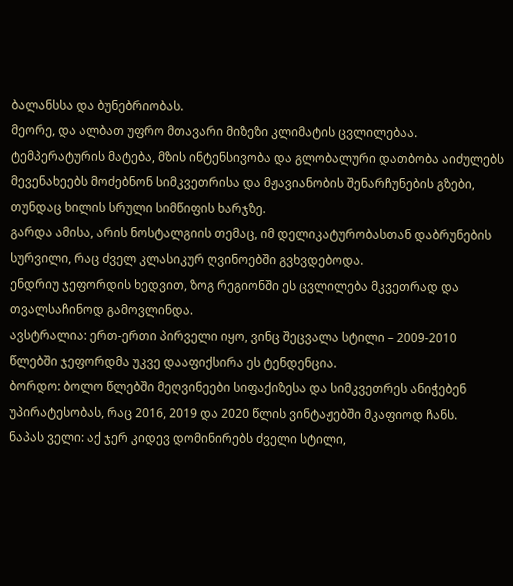ბალანსსა და ბუნებრიობას.
მეორე, და ალბათ უფრო მთავარი მიზეზი კლიმატის ცვლილებაა. ტემპერატურის მატება, მზის ინტენსივობა და გლობალური დათბობა აიძულებს მევენახეებს მოძებნონ სიმკვეთრისა და მჟავიანობის შენარჩუნების გზები, თუნდაც ხილის სრული სიმწიფის ხარჯზე.
გარდა ამისა, არის ნოსტალგიის თემაც, იმ დელიკატურობასთან დაბრუნების სურვილი, რაც ძველ კლასიკურ ღვინოებში გვხვდებოდა.
ენდრიუ ჯეფორდის ხედვით, ზოგ რეგიონში ეს ცვლილება მკვეთრად და თვალსაჩინოდ გამოვლინდა.
ავსტრალია: ერთ-ერთი პირველი იყო, ვინც შეცვალა სტილი – 2009-2010 წლებში ჯეფორდმა უკვე დააფიქსირა ეს ტენდენცია.
ბორდო: ბოლო წლებში მეღვინეები სიფაქიზესა და სიმკვეთრეს ანიჭებენ უპირატესობას, რაც 2016, 2019 და 2020 წლის ვინტაჟებში მკაფიოდ ჩანს.
ნაპას ველი: აქ ჯერ კიდევ დომინირებს ძველი სტილი,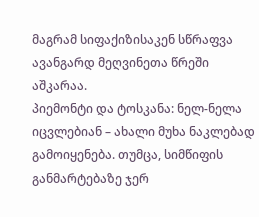მაგრამ სიფაქიზისაკენ სწრაფვა ავანგარდ მეღვინეთა წრეში აშკარაა.
პიემონტი და ტოსკანა: ნელ-ნელა იცვლებიან – ახალი მუხა ნაკლებად გამოიყენება. თუმცა, სიმწიფის განმარტებაზე ჯერ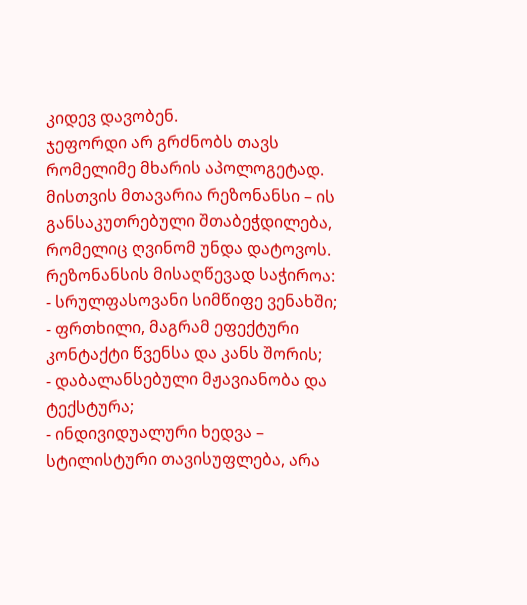კიდევ დავობენ.
ჯეფორდი არ გრძნობს თავს რომელიმე მხარის აპოლოგეტად. მისთვის მთავარია რეზონანსი – ის განსაკუთრებული შთაბეჭდილება, რომელიც ღვინომ უნდა დატოვოს.
რეზონანსის მისაღწევად საჭიროა:
- სრულფასოვანი სიმწიფე ვენახში;
- ფრთხილი, მაგრამ ეფექტური კონტაქტი წვენსა და კანს შორის;
- დაბალანსებული მჟავიანობა და ტექსტურა;
- ინდივიდუალური ხედვა – სტილისტური თავისუფლება, არა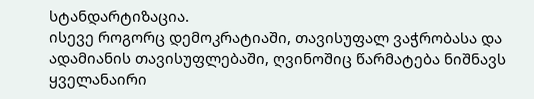სტანდარტიზაცია.
ისევე როგორც დემოკრატიაში, თავისუფალ ვაჭრობასა და ადამიანის თავისუფლებაში, ღვინოშიც წარმატება ნიშნავს ყველანაირი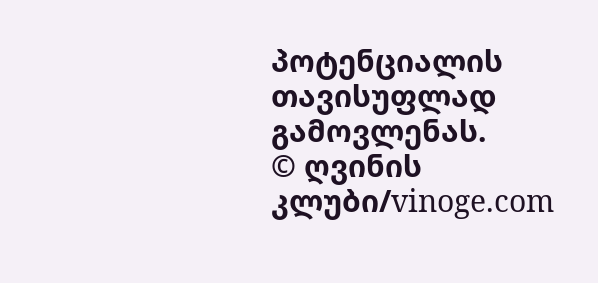პოტენციალის თავისუფლად გამოვლენას.
© ღვინის კლუბი/vinoge.com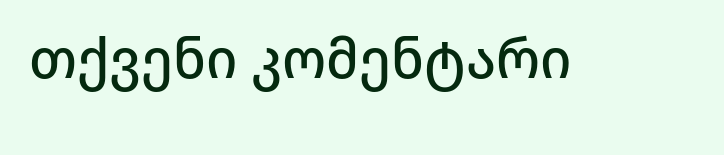თქვენი კომენტარი